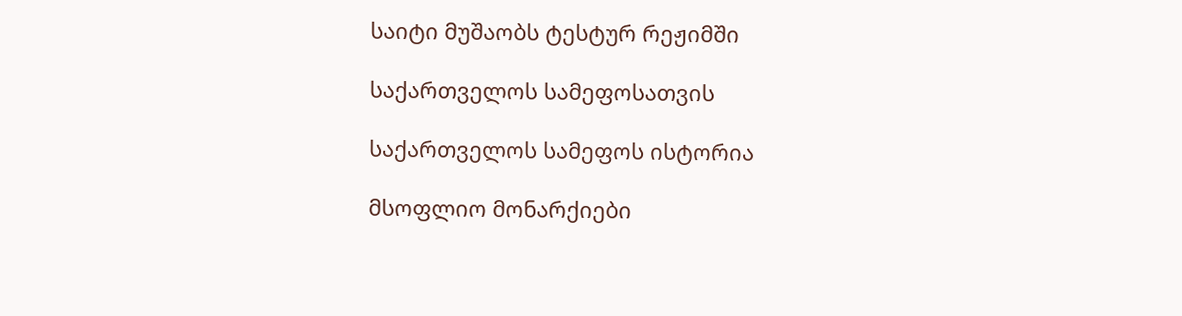საიტი მუშაობს ტესტურ რეჟიმში

საქართველოს სამეფოსათვის

საქართველოს სამეფოს ისტორია

მსოფლიო მონარქიები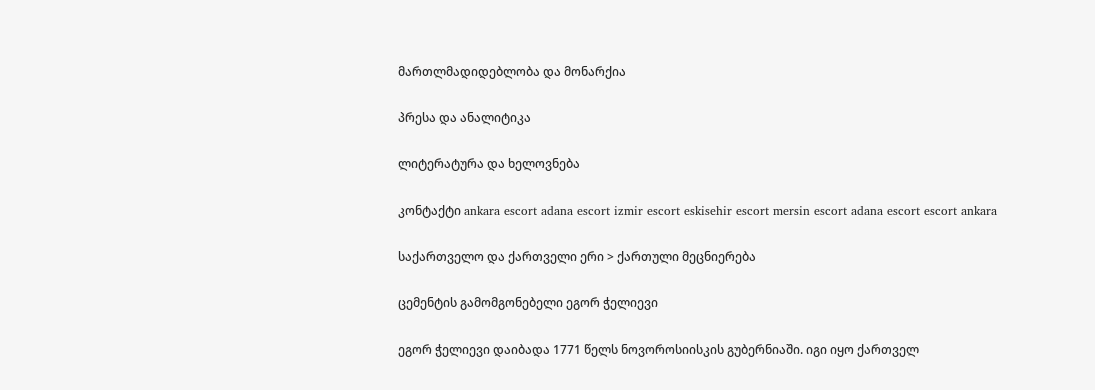მართლმადიდებლობა და მონარქია

პრესა და ანალიტიკა

ლიტერატურა და ხელოვნება

კონტაქტი ankara escort adana escort izmir escort eskisehir escort mersin escort adana escort escort ankara

საქართველო და ქართველი ერი > ქართული მეცნიერება

ცემენტის გამომგონებელი ეგორ ჭელიევი

ეგორ ჭელიევი დაიბადა 1771 წელს ნოვოროსიისკის გუბერნიაში. იგი იყო ქართველ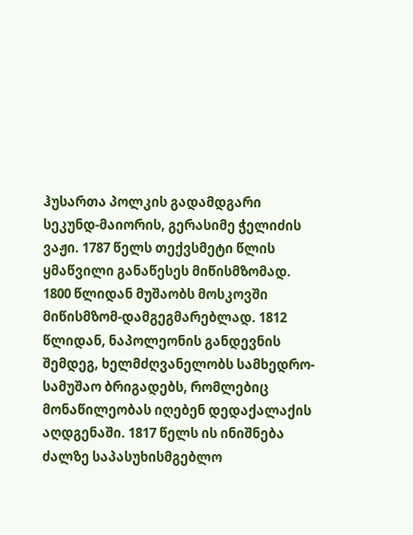ჰუსართა პოლკის გადამდგარი სეკუნდ-მაიორის, გერასიმე ჭელიძის ვაჟი. 1787 წელს თექვსმეტი წლის ყმაწვილი განაწესეს მიწისმზომად. 1800 წლიდან მუშაობს მოსკოვში მიწისმზომ-დამგეგმარებლად. 1812 წლიდან, ნაპოლეონის განდევნის შემდეგ, ხელმძღვანელობს სამხედრო-სამუშაო ბრიგადებს, რომლებიც მონაწილეობას იღებენ დედაქალაქის აღდგენაში. 1817 წელს ის ინიშნება ძალზე საპასუხისმგებლო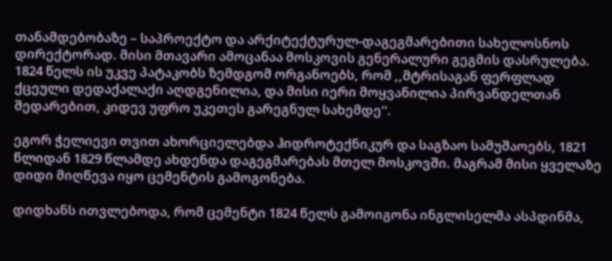თანამდებობაზე – საპროექტო და არქიტექტურულ-დაგეგმარებითი სახელოსნოს დირექტორად. მისი მთავარი ამოცანაა მოსკოვის გენერალური გეგმის დასრულება. 1824 წელს ის უკვე პატაკობს ზემდგომ ორგანოებს, რომ ,,მტრისაგან ფერფლად ქცეული დედაქალაქი აღდგენილია, და მისი იერი მოყვანილია პირვანდელთან შედარებით, კიდევ უფრო უკეთეს გარეგნულ სახემდე''.

ეგორ ჭელიევი თვით ახორციელებდა ჰიდროტექნიკურ და საგზაო სამუშაოებს, 1821 წლიდან 1829 წლამდე ახდენდა დაგეგმარებას მთელ მოსკოვში. მაგრამ მისი ყველაზე დიდი მიღწევა იყო ცემენტის გამოგონება.

დიდხანს ითვლებოდა, რომ ცემენტი 1824 წელს გამოიგონა ინგლისელმა ასპდინმა,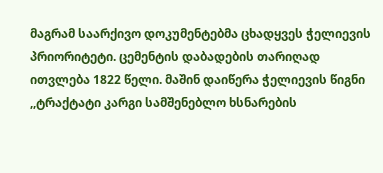მაგრამ საარქივო დოკუმენტებმა ცხადყვეს ჭელიევის პრიორიტეტი. ცემენტის დაბადების თარიღად ითვლება 1822 წელი. მაშინ დაიწერა ჭელიევის წიგნი ,,ტრაქტატი კარგი სამშენებლო ხსნარების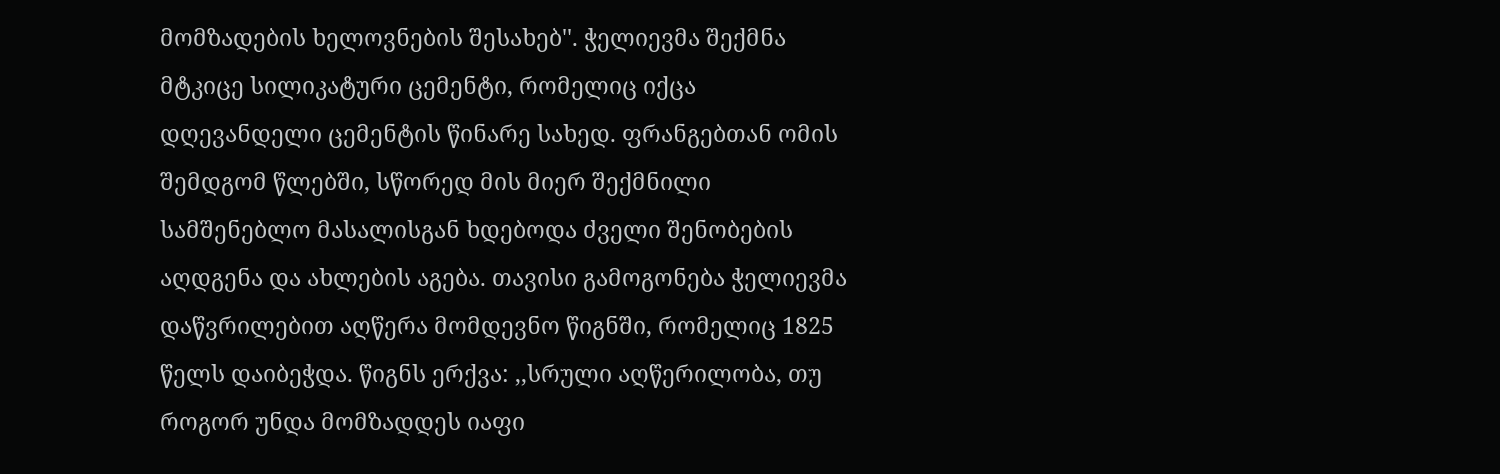მომზადების ხელოვნების შესახებ''. ჭელიევმა შექმნა მტკიცე სილიკატური ცემენტი, რომელიც იქცა დღევანდელი ცემენტის წინარე სახედ. ფრანგებთან ომის შემდგომ წლებში, სწორედ მის მიერ შექმნილი სამშენებლო მასალისგან ხდებოდა ძველი შენობების აღდგენა და ახლების აგება. თავისი გამოგონება ჭელიევმა დაწვრილებით აღწერა მომდევნო წიგნში, რომელიც 1825 წელს დაიბეჭდა. წიგნს ერქვა: ,,სრული აღწერილობა, თუ როგორ უნდა მომზადდეს იაფი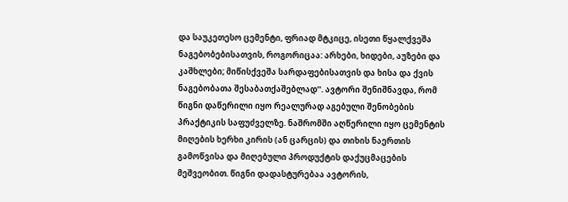და საუკეთესო ცემენტი, ფრიად მტკიცე, ისეთი წყალქვეშა ნაგებობებისათვის, როგორიცაა: არხები, ხიდები, აუზები და კაშხლები; მიწისქვეშა სარდაფებისათვის და ხისა და ქვის ნაგებობათა შესაბათქაშებლად''. ავტორი შენიშნავდა, რომ წიგნი დაწერილი იყო რეალურად აგებული შენობების პრაქტიკის საფუძველზე. ნაშრომში აღწერილი იყო ცემენტის მიღების ხერხი კირის (ან ცარცის) და თიხის ნაერთის გამოწვისა და მიღებული პროდუქტის დაქუცმაცების მეშვეობით. წიგნი დადასტურებაა ავტორის,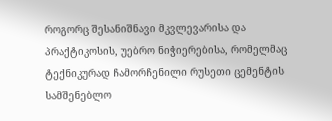როგორც შესანიშნავი მკვლევარისა და პრაქტიკოსის, უებრო ნიჭიერებისა, რომელმაც ტექნიკურად ჩამორჩენილი რუსეთი ცემენტის სამშენებლო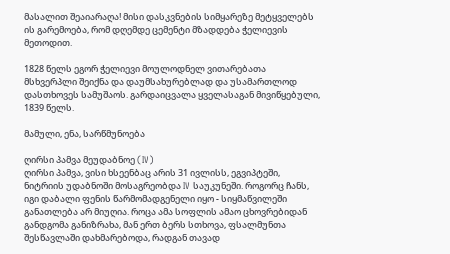მასალით შეაიარაღა! მისი დასკვნების სიმყარეზე მეტყველებს ის გარემოება, რომ დღემდე ცემენტი მზადდება ჭელიევის მეთოდით.

1828 წელს ეგორ ჭელიევი მოულოდნელ ვითარებათა მსხვერპლი შეიქნა და დაუმსახურებლად და უსამართლოდ დასთხოვეს სამუშაოს. გარდაიცვალა ყველასაგან მივიწყებული, 1839 წელს.

მამული, ენა, სარწმუნოება

ღირსი პამვა მეუდაბნოე (IV)
ღირსი პამვა, ვისი ხსეენბაც არის 31 ივლისს, ეგვიპტეში, ნიტრიის უდაბნოში მოსაგრეობდა IV საუკუნეში. როგორც ჩანს, იგი დაბალი ფენის წარმომადგენელი იყო - სიყმაწვილეში განათლება არ მიუღია. როცა ამა სოფლის ამაო ცხოვრებიდან განდგომა განიზრახა, მან ერთ ბერს სთხოვა, ფსალმუნთა შესწავლაში დახმარებოდა, რადგან თავად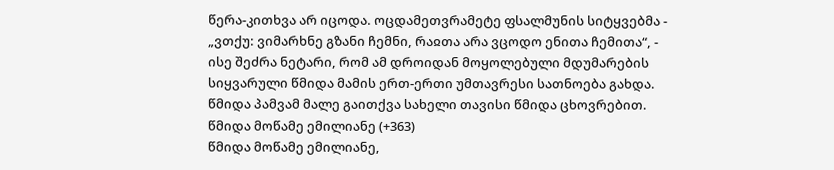წერა-კითხვა არ იცოდა. ოცდამეთვრამეტე ფსალმუნის სიტყვებმა - „ვთქუ: ვიმარხნე გზანი ჩემნი, რაჲთა არა ვცოდო ენითა ჩემითა“, - ისე შეძრა ნეტარი, რომ ამ დროიდან მოყოლებული მდუმარების სიყვარული წმიდა მამის ერთ-ერთი უმთავრესი სათნოება გახდა. წმიდა პამვამ მალე გაითქვა სახელი თავისი წმიდა ცხოვრებით.
წმიდა მოწამე ემილიანე (+363)
წმიდა მოწამე ემილიანე,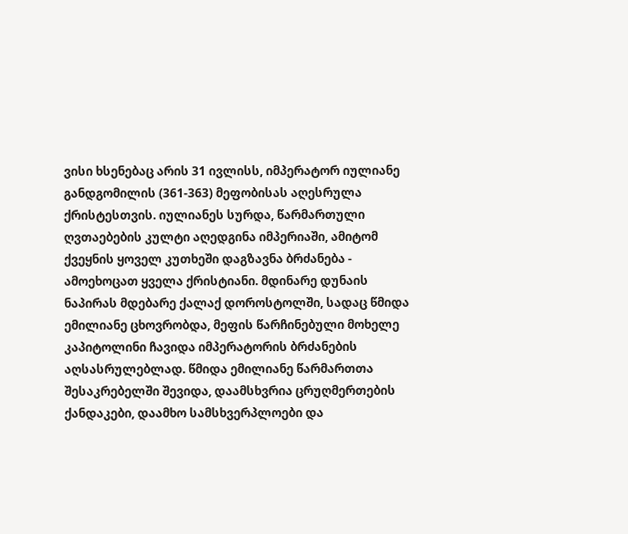ვისი ხსენებაც არის 31 ივლისს, იმპერატორ იულიანე განდგომილის (361-363) მეფობისას აღესრულა ქრისტესთვის. იულიანეს სურდა, წარმართული ღვთაებების კულტი აღედგინა იმპერიაში, ამიტომ ქვეყნის ყოველ კუთხეში დაგზავნა ბრძანება - ამოეხოცათ ყველა ქრისტიანი. მდინარე დუნაის ნაპირას მდებარე ქალაქ დოროსტოლში, სადაც წმიდა ემილიანე ცხოვრობდა, მეფის წარჩინებული მოხელე კაპიტოლინი ჩავიდა იმპერატორის ბრძანების აღსასრულებლად. წმიდა ემილიანე წარმართთა შესაკრებელში შევიდა, დაამსხვრია ცრუღმერთების ქანდაკები, დაამხო სამსხვერპლოები და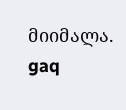მიიმალა.
gaq